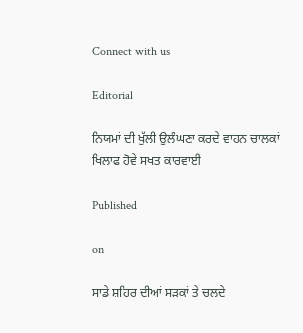Connect with us

Editorial

ਨਿਯਮਾਂ ਦੀ ਖੁੱਲੀ ਉਲੰਘਣਾ ਕਰਦੇ ਵਾਹਨ ਚਾਲਕਾਂ ਖਿਲਾਫ ਹੋਵੇ ਸਖਤ ਕਾਰਵਾਈ

Published

on

ਸਾਡੇ ਸ਼ਹਿਰ ਦੀਆਂ ਸੜਕਾਂ ਤੇ ਚਲਦੇ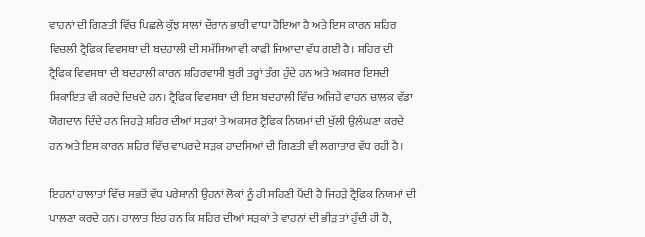ਵਾਹਨਾਂ ਦੀ ਗਿਣਤੀ ਵਿੱਚ ਪਿਛਲੇ ਕੁੱਝ ਸਾਲਾਂ ਦੌਰਾਨ ਭਾਰੀ ਵਾਧਾ ਹੋਇਆ ਹੈ ਅਤੇ ਇਸ ਕਾਰਨ ਸ਼ਹਿਰ ਵਿਚਲੀ ਟ੍ਰੈਫਿਕ ਵਿਵਸਥਾ ਦੀ ਬਦਹਾਲੀ ਦੀ ਸਮੱਸਿਆ ਵੀ ਕਾਫੀ ਜਿਆਦਾ ਵੱਧ ਗਈ ਹੈ। ਸ਼ਹਿਰ ਦੀ ਟ੍ਰੈਫਿਕ ਵਿਵਸਥਾ ਦੀ ਬਦਹਾਲੀ ਕਾਰਨ ਸ਼ਹਿਰਵਾਸੀ ਬੁਰੀ ਤਰ੍ਹਾਂ ਤੰਗ ਹੁੰਦੇ ਹਨ ਅਤੇ ਅਕਸਰ ਇਸਦੀ ਸ਼ਿਕਾਇਤ ਵੀ ਕਰਦੇ ਦਿਖਦੇ ਹਨ। ਟ੍ਰੈਫਿਕ ਵਿਵਸਥਾ ਦੀ ਇਸ ਬਦਹਾਲੀ ਵਿੱਚ ਅਜਿਹੇ ਵਾਹਨ ਚਾਲਕ ਵੱਡਾ ਯੋਗਦਾਨ ਦਿੰਦੇ ਹਨ ਜਿਹੜੇ ਸ਼ਹਿਰ ਦੀਆਂ ਸੜਕਾਂ ਤੇ ਅਕਸਰ ਟ੍ਰੈਫਿਕ ਨਿਯਮਾਂ ਦੀ ਖੁੱਲੀ ਉਲੰਘਣਾ ਕਰਦੇ ਹਨ ਅਤੇ ਇਸ ਕਾਰਨ ਸ਼ਹਿਰ ਵਿੱਚ ਵਾਪਰਦੇ ਸੜਕ ਹਾਦਸਿਆਂ ਦੀ ਗਿਣਤੀ ਵੀ ਲਗਾਤਾਰ ਵੱਧ ਰਹੀ ਹੈ।

ਇਹਨਾਂ ਹਾਲਾਤਾਂ ਵਿੱਚ ਸਭਤੋਂ ਵੱਧ ਪਰੇਸ਼ਾਨੀ ਉਹਨਾਂ ਲੋਕਾਂ ਨੂੰ ਹੀ ਸਹਿਣੀ ਪੈਂਦੀ ਹੈ ਜਿਹੜੇ ਟ੍ਰੈਫਿਕ ਨਿਯਮਾਂ ਦੀ ਪਾਲਣਾ ਕਰਦੇ ਹਨ। ਹਾਲਾਤ ਇਹ ਹਨ ਕਿ ਸ਼ਹਿਰ ਦੀਆਂ ਸੜਕਾਂ ਤੇ ਵਾਹਨਾਂ ਦੀ ਭੀੜ ਤਾਂ ਹੁੰਦੀ ਹੀ ਹੈ,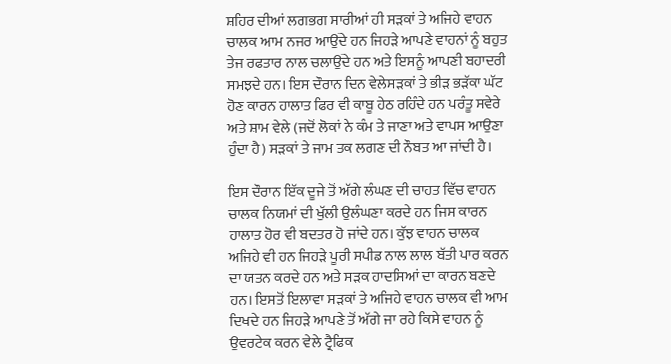ਸ਼ਹਿਰ ਦੀਆਂ ਲਗਭਗ ਸਾਰੀਆਂ ਹੀ ਸੜਕਾਂ ਤੇ ਅਜਿਹੇ ਵਾਹਨ ਚਾਲਕ ਆਮ ਨਜਰ ਆਉਂਦੇ ਹਨ ਜਿਹੜੇ ਆਪਣੇ ਵਾਹਨਾਂ ਨੂੰ ਬਹੁਤ ਤੇਜ ਰਫਤਾਰ ਨਾਲ ਚਲਾਉਂਦੇ ਹਨ ਅਤੇ ਇਸਨੂੰ ਆਪਣੀ ਬਹਾਦਰੀ ਸਮਝਦੇ ਹਨ। ਇਸ ਦੌਰਾਨ ਦਿਨ ਵੇਲੇਸੜਕਾਂ ਤੇ ਭੀੜ ਭੜੱਕਾ ਘੱਟ ਹੋਣ ਕਾਰਨ ਹਾਲਾਤ ਫਿਰ ਵੀ ਕਾਬੂ ਹੇਠ ਰਹਿੰਦੇ ਹਨ ਪਰੰਤੂ ਸਵੇਰੇ ਅਤੇ ਸ਼ਾਮ ਵੇਲੇ (ਜਦੋਂ ਲੋਕਾਂ ਨੇ ਕੰਮ ਤੇ ਜਾਣਾ ਅਤੇ ਵਾਪਸ ਆਉਣਾ ਹੁੰਦਾ ਹੈ) ਸੜਕਾਂ ਤੇ ਜਾਮ ਤਕ ਲਗਣ ਦੀ ਨੌਬਤ ਆ ਜਾਂਦੀ ਹੈ।

ਇਸ ਦੌਰਾਨ ਇੱਕ ਦੂਜੇ ਤੋਂ ਅੱਗੇ ਲੰਘਣ ਦੀ ਚਾਹਤ ਵਿੱਚ ਵਾਹਨ ਚਾਲਕ ਨਿਯਮਾਂ ਦੀ ਖੁੱਲੀ ਉਲੰਘਣਾ ਕਰਦੇ ਹਨ ਜਿਸ ਕਾਰਨ ਹਾਲਾਤ ਹੋਰ ਵੀ ਬਦਤਰ ਹੋ ਜਾਂਦੇ ਹਨ। ਕੁੱਝ ਵਾਹਨ ਚਾਲਕ ਅਜਿਹੇ ਵੀ ਹਨ ਜਿਹੜੇ ਪੂਰੀ ਸਪੀਡ ਨਾਲ ਲਾਲ ਬੱਤੀ ਪਾਰ ਕਰਨ ਦਾ ਯਤਨ ਕਰਦੇ ਹਨ ਅਤੇ ਸੜਕ ਹਾਦਸਿਆਂ ਦਾ ਕਾਰਨ ਬਣਦੇ ਹਨ। ਇਸਤੋਂ ਇਲਾਵਾ ਸੜਕਾਂ ਤੇ ਅਜਿਹੇ ਵਾਹਨ ਚਾਲਕ ਵੀ ਆਮ ਦਿਖਦੇ ਹਨ ਜਿਹੜੇ ਆਪਣੇ ਤੋਂ ਅੱਗੇ ਜਾ ਰਹੇ ਕਿਸੇ ਵਾਹਨ ਨੂੰ ਉਵਰਟੇਕ ਕਰਨ ਵੇਲੇ ਟ੍ਰੈਫਿਕ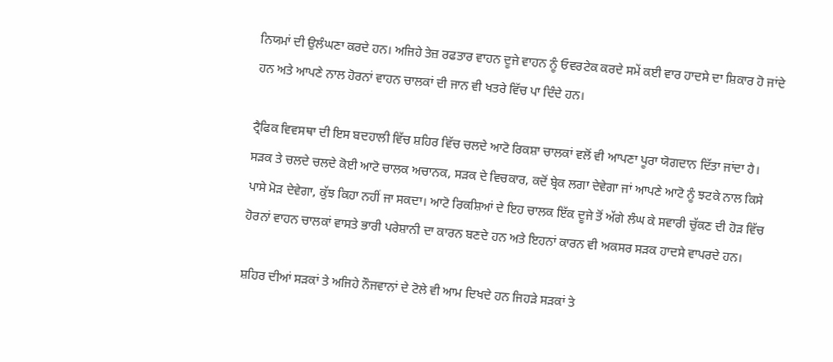ਨਿਯਮਾਂ ਦੀ ਉਲੰਘਣਾ ਕਰਦੇ ਹਨ। ਅਜਿਹੇ ਤੇਜ਼ ਰਫਤਾਰ ਵਾਹਨ ਦੂਜੇ ਵਾਹਨ ਨੂੰ ਓਵਰਟੇਕ ਕਰਦੇ ਸਮੇਂ ਕਈ ਵਾਰ ਹਾਦਸੇ ਦਾ ਸ਼ਿਕਾਰ ਹੋ ਜਾਂਦੇ ਹਨ ਅਤੇ ਆਪਣੇ ਨਾਲ ਹੋਰਨਾਂ ਵਾਹਨ ਚਾਲਕਾਂ ਦੀ ਜਾਨ ਵੀ ਖਤਰੇ ਵਿੱਚ ਪਾ ਦਿੰਦੇ ਹਨ।

ਟ੍ਰੈਫਿਕ ਵਿਵਸਥਾ ਦੀ ਇਸ ਬਦਹਾਲੀ ਵਿੱਚ ਸ਼ਹਿਰ ਵਿੱਚ ਚਲਦੇ ਆਟੋ ਰਿਕਸ਼ਾ ਚਾਲਕਾਂ ਵਲੋਂ ਵੀ ਆਪਣਾ ਪੂਰਾ ਯੋਗਦਾਨ ਦਿੱਤਾ ਜਾਂਦਾ ਹੈ। ਸੜਕ ਤੇ ਚਲਦੇ ਚਲਦੇ ਕੋਈ ਆਟੋ ਚਾਲਕ ਅਚਾਨਕ, ਸੜਕ ਦੇ ਵਿਚਕਾਰ, ਕਦੋਂ ਬ੍ਰੇਕ ਲਗਾ ਦੇਵੇਗਾ ਜਾਂ ਆਪਣੇ ਆਟੋ ਨੂੰ ਝਟਕੇ ਨਾਲ ਕਿਸੇ ਪਾਸੇ ਮੋੜ ਦੇਵੇਗਾ, ਕੁੱਝ ਕਿਹਾ ਨਹੀਂ ਜਾ ਸਕਦਾ। ਆਟੋ ਰਿਕਸ਼ਿਆਂ ਦੇ ਇਹ ਚਾਲਕ ਇੱਕ ਦੂਜੇ ਤੋਂ ਅੱਗੇ ਲੰਘ ਕੇ ਸਵਾਰੀ ਚੁੱਕਣ ਦੀ ਹੋੜ ਵਿੱਚ ਹੋਰਨਾਂ ਵਾਹਨ ਚਾਲਕਾਂ ਵਾਸਤੇ ਭਾਰੀ ਪਰੇਸ਼ਾਨੀ ਦਾ ਕਾਰਨ ਬਣਦੇ ਹਨ ਅਤੇ ਇਹਨਾਂ ਕਾਰਨ ਵੀ ਅਕਸਰ ਸੜਕ ਹਾਦਸੇ ਵਾਪਰਦੇ ਹਨ।

ਸ਼ਹਿਰ ਦੀਆਂ ਸੜਕਾਂ ਤੇ ਅਜਿਹੇ ਨੌਜਵਾਨਾਂ ਦੇ ਟੋਲੇ ਵੀ ਆਮ ਦਿਖਦੇ ਹਨ ਜਿਹੜੇ ਸੜਕਾਂ ਤੇ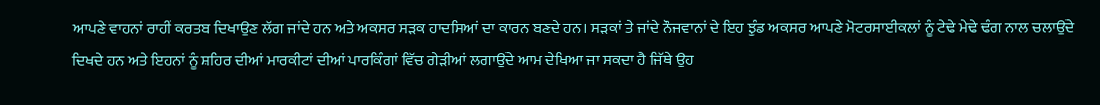ਆਪਣੇ ਵਾਹਨਾਂ ਰਾਹੀਂ ਕਰਤਬ ਦਿਖਾਉਣ ਲੱਗ ਜਾਂਦੇ ਹਨ ਅਤੇ ਅਕਸਰ ਸੜਕ ਹਾਦਸਿਆਂ ਦਾ ਕਾਰਨ ਬਣਦੇ ਹਨ। ਸੜਕਾਂ ਤੇ ਜਾਂਦੇ ਨੌਜਵਾਨਾਂ ਦੇ ਇਹ ਝੁੰਡ ਅਕਸਰ ਆਪਣੇ ਮੋਟਰਸਾਈਕਲਾਂ ਨੂੰ ਟੇਢੇ ਮੇਢੇ ਢੰਗ ਨਾਲ ਚਲਾਉਂਦੇ ਦਿਖਦੇ ਹਨ ਅਤੇ ਇਹਨਾਂ ਨੂੰ ਸ਼ਹਿਰ ਦੀਆਂ ਮਾਰਕੀਟਾਂ ਦੀਆਂ ਪਾਰਕਿੰਗਾਂ ਵਿੱਚ ਗੇੜੀਆਂ ਲਗਾਉਂਦੇ ਆਮ ਦੇਖਿਆ ਜਾ ਸਕਦਾ ਹੈ ਜਿੱਥੇ ਉਹ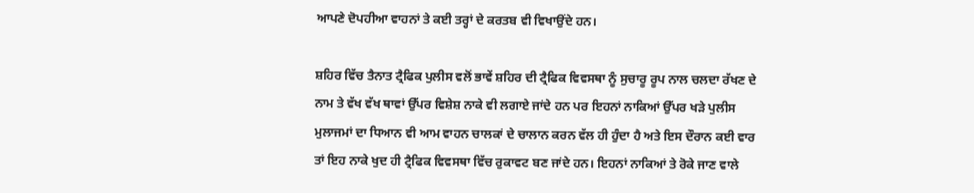ਆਪਣੇ ਦੋਪਹੀਆ ਵਾਹਨਾਂ ਤੇ ਕਈ ਤਰ੍ਹਾਂ ਦੇ ਕਰਤਬ ਵੀ ਵਿਖਾਉਂਦੇ ਹਨ।

ਸ਼ਹਿਰ ਵਿੱਚ ਤੈਨਾਤ ਟ੍ਰੈਫਿਕ ਪੁਲੀਸ ਵਲੋਂ ਭਾਵੇਂ ਸ਼ਹਿਰ ਦੀ ਟ੍ਰੈਫਿਕ ਵਿਵਸਥਾ ਨੂੰ ਸੁਚਾਰੂ ਰੂਪ ਨਾਲ ਚਲਦਾ ਰੱਖਣ ਦੇ ਨਾਮ ਤੇ ਵੱਖ ਵੱਖ ਥਾਵਾਂ ਉੱਪਰ ਵਿਸ਼ੇਸ਼ ਨਾਕੇ ਵੀ ਲਗਾਏ ਜਾਂਦੇ ਹਨ ਪਰ ਇਹਨਾਂ ਨਾਕਿਆਂ ਉੱਪਰ ਖੜੇ ਪੁਲੀਸ ਮੁਲਾਜਮਾਂ ਦਾ ਧਿਆਨ ਵੀ ਆਮ ਵਾਹਨ ਚਾਲਕਾਂ ਦੇ ਚਾਲਾਨ ਕਰਨ ਵੱਲ ਹੀ ਹੁੰਦਾ ਹੈ ਅਤੇ ਇਸ ਦੌਰਾਨ ਕਈ ਵਾਰ ਤਾਂ ਇਹ ਨਾਕੇ ਖੁਦ ਹੀ ਟ੍ਰੈਫਿਕ ਵਿਵਸਥਾ ਵਿੱਚ ਰੁਕਾਵਟ ਬਣ ਜਾਂਦੇ ਹਨ। ਇਹਨਾਂ ਨਾਕਿਆਂ ਤੇ ਰੋਕੇ ਜਾਣ ਵਾਲੇ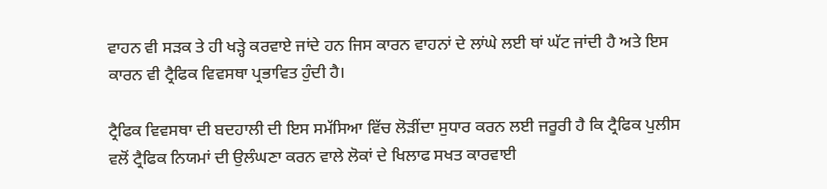ਵਾਹਨ ਵੀ ਸੜਕ ਤੇ ਹੀ ਖੜ੍ਹੇ ਕਰਵਾਏ ਜਾਂਦੇ ਹਨ ਜਿਸ ਕਾਰਨ ਵਾਹਨਾਂ ਦੇ ਲਾਂਘੇ ਲਈ ਥਾਂ ਘੱਟ ਜਾਂਦੀ ਹੈ ਅਤੇ ਇਸ ਕਾਰਨ ਵੀ ਟ੍ਰੈਫਿਕ ਵਿਵਸਥਾ ਪ੍ਰਭਾਵਿਤ ਹੁੰਦੀ ਹੈ।

ਟ੍ਰੈਫਿਕ ਵਿਵਸਥਾ ਦੀ ਬਦਹਾਲੀ ਦੀ ਇਸ ਸਮੱਸਿਆ ਵਿੱਚ ਲੋੜੀਂਦਾ ਸੁਧਾਰ ਕਰਨ ਲਈ ਜਰੂਰੀ ਹੈ ਕਿ ਟ੍ਰੈਫਿਕ ਪੁਲੀਸ ਵਲੋਂ ਟ੍ਰੈਫਿਕ ਨਿਯਮਾਂ ਦੀ ਉਲੰਘਣਾ ਕਰਨ ਵਾਲੇ ਲੋਕਾਂ ਦੇ ਖਿਲਾਫ ਸਖਤ ਕਾਰਵਾਈ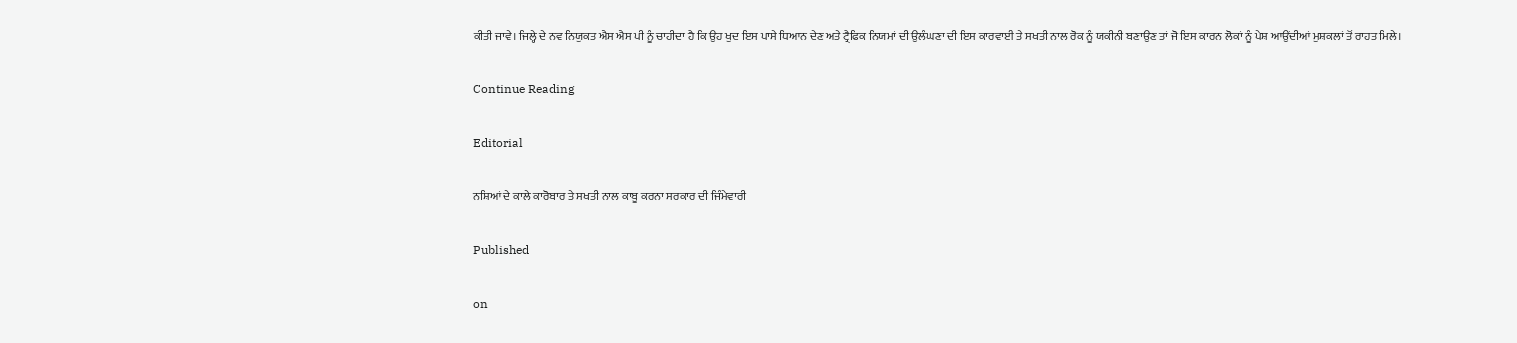ਕੀਤੀ ਜਾਵੇ। ਜਿਲ੍ਹੇ ਦੇ ਨਵ ਨਿਯੁਕਤ ਐਸ ਐਸ ਪੀ ਨੂੰ ਚਾਹੀਦਾ ਹੈ ਕਿ ਉਹ ਖੁਦ ਇਸ ਪਾਸੇ ਧਿਆਨ ਦੇਣ ਅਤੇ ਟ੍ਰੈਫਿਕ ਨਿਯਮਾਂ ਦੀ ਉਲੰਘਣਾ ਦੀ ਇਸ ਕਾਰਵਾਈ ਤੇ ਸਖਤੀ ਨਾਲ ਰੋਕ ਨੂੰ ਯਕੀਨੀ ਬਣਾਉਣ ਤਾਂ ਜੋ ਇਸ ਕਾਰਨ ਲੋਕਾਂ ਨੂੰ ਪੇਸ਼ ਆਉਂਦੀਆਂ ਮੁਸ਼ਕਲਾਂ ਤੋਂ ਰਾਹਤ ਮਿਲੇ।

Continue Reading

Editorial

ਨਸ਼ਿਆਂ ਦੇ ਕਾਲੇ ਕਾਰੋਬਾਰ ਤੇ ਸਖਤੀ ਨਾਲ ਕਾਬੂ ਕਰਨਾ ਸਰਕਾਰ ਦੀ ਜਿੰਮੇਵਾਰੀ

Published

on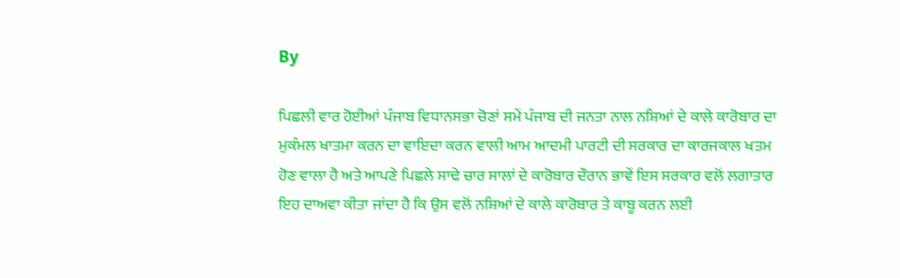By

ਪਿਛਲੀ ਵਾਰ ਹੋਈਆਂ ਪੰਜਾਬ ਵਿਧਾਨਸਭਾ ਚੋਣਾਂ ਸਮੇਂ ਪੰਜਾਬ ਦੀ ਜਨਤਾ ਨਾਲ ਨਸ਼ਿਆਂ ਦੇ ਕਾਲੇ ਕਾਰੋਬਾਰ ਦਾ ਮੁਕੰਮਲ ਖਾਤਮਾ ਕਰਨ ਦਾ ਵਾਇਦਾ ਕਰਨ ਵਾਲੀ ਆਮ ਆਦਮੀ ਪਾਰਟੀ ਦੀ ਸਰਕਾਰ ਦਾ ਕਾਰਜਕਾਲ ਖਤਮ ਹੋਣ ਵਾਲਾ ਹੈ ਅਤੇ ਆਪਣੇ ਪਿਛਲੇ ਸਾਢੇ ਚਾਰ ਸਾਲਾਂ ਦੇ ਕਾਰੋਬਾਰ ਦੌਰਾਨ ਭਾਵੇਂ ਇਸ ਸਰਕਾਰ ਵਲੋਂ ਲਗਾਤਾਰ ਇਹ ਦਾਅਵਾ ਕੀਤਾ ਜਾਂਦਾ ਹੈ ਕਿ ਉਸ ਵਲੋਂ ਨਸ਼ਿਆਂ ਦੇ ਕਾਲੇ ਕਾਰੋਬਾਰ ਤੇ ਕਾਬੂ ਕਰਨ ਲਈ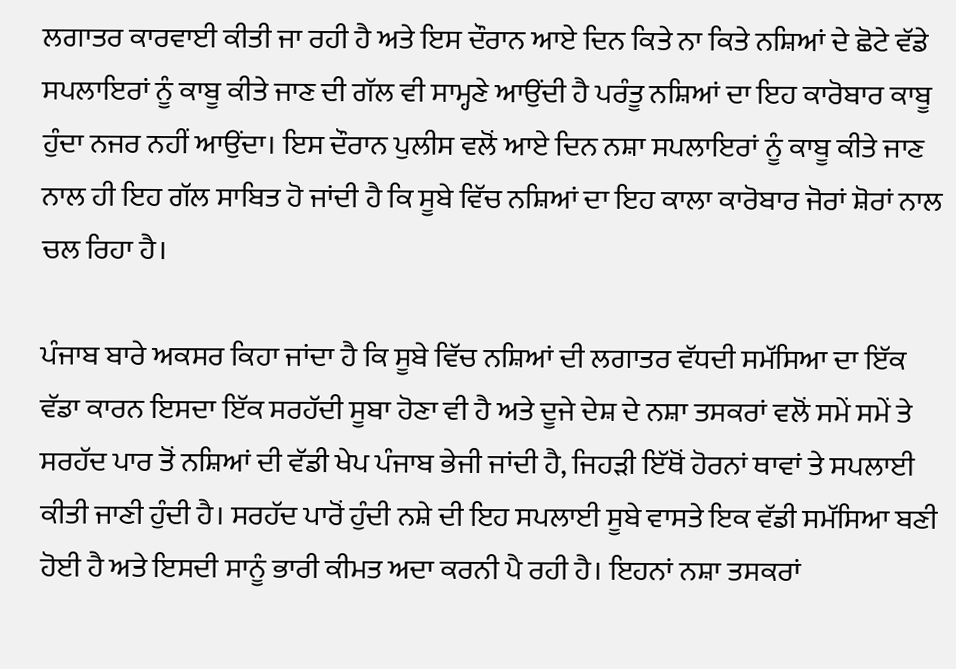ਲਗਾਤਰ ਕਾਰਵਾਈ ਕੀਤੀ ਜਾ ਰਹੀ ਹੈ ਅਤੇ ਇਸ ਦੌਰਾਨ ਆਏ ਦਿਨ ਕਿਤੇ ਨਾ ਕਿਤੇ ਨਸ਼ਿਆਂ ਦੇ ਛੋਟੇ ਵੱਡੇ ਸਪਲਾਇਰਾਂ ਨੂੰ ਕਾਬੂ ਕੀਤੇ ਜਾਣ ਦੀ ਗੱਲ ਵੀ ਸਾਮ੍ਹਣੇ ਆਉਂਦੀ ਹੈ ਪਰੰਤੂ ਨਸ਼ਿਆਂ ਦਾ ਇਹ ਕਾਰੋਬਾਰ ਕਾਬੂ ਹੁੰਦਾ ਨਜਰ ਨਹੀਂ ਆਉਂਦਾ। ਇਸ ਦੌਰਾਨ ਪੁਲੀਸ ਵਲੋਂ ਆਏ ਦਿਨ ਨਸ਼ਾ ਸਪਲਾਇਰਾਂ ਨੂੰ ਕਾਬੂ ਕੀਤੇ ਜਾਣ ਨਾਲ ਹੀ ਇਹ ਗੱਲ ਸਾਬਿਤ ਹੋ ਜਾਂਦੀ ਹੈ ਕਿ ਸੂਬੇ ਵਿੱਚ ਨਸ਼ਿਆਂ ਦਾ ਇਹ ਕਾਲਾ ਕਾਰੋਬਾਰ ਜੋਰਾਂ ਸ਼ੋਰਾਂ ਨਾਲ ਚਲ ਰਿਹਾ ਹੈ।

ਪੰਜਾਬ ਬਾਰੇ ਅਕਸਰ ਕਿਹਾ ਜਾਂਦਾ ਹੈ ਕਿ ਸੂਬੇ ਵਿੱਚ ਨਸ਼ਿਆਂ ਦੀ ਲਗਾਤਰ ਵੱਧਦੀ ਸਮੱਸਿਆ ਦਾ ਇੱਕ ਵੱਡਾ ਕਾਰਨ ਇਸਦਾ ਇੱਕ ਸਰਹੱਦੀ ਸੂਬਾ ਹੋਣਾ ਵੀ ਹੈ ਅਤੇ ਦੂਜੇ ਦੇਸ਼ ਦੇ ਨਸ਼ਾ ਤਸਕਰਾਂ ਵਲੋਂ ਸਮੇਂ ਸਮੇਂ ਤੇ ਸਰਹੱਦ ਪਾਰ ਤੋਂ ਨਸ਼ਿਆਂ ਦੀ ਵੱਡੀ ਖੇਪ ਪੰਜਾਬ ਭੇਜੀ ਜਾਂਦੀ ਹੈ, ਜਿਹੜੀ ਇੱਥੋਂ ਹੋਰਨਾਂ ਥਾਵਾਂ ਤੇ ਸਪਲਾਈ ਕੀਤੀ ਜਾਣੀ ਹੁੰਦੀ ਹੈ। ਸਰਹੱਦ ਪਾਰੋਂ ਹੁੰਦੀ ਨਸ਼ੇ ਦੀ ਇਹ ਸਪਲਾਈ ਸੂਬੇ ਵਾਸਤੇ ਇਕ ਵੱਡੀ ਸਮੱਸਿਆ ਬਣੀ ਹੋਈ ਹੈ ਅਤੇ ਇਸਦੀ ਸਾਨੂੰ ਭਾਰੀ ਕੀਮਤ ਅਦਾ ਕਰਨੀ ਪੈ ਰਹੀ ਹੈ। ਇਹਨਾਂ ਨਸ਼ਾ ਤਸਕਰਾਂ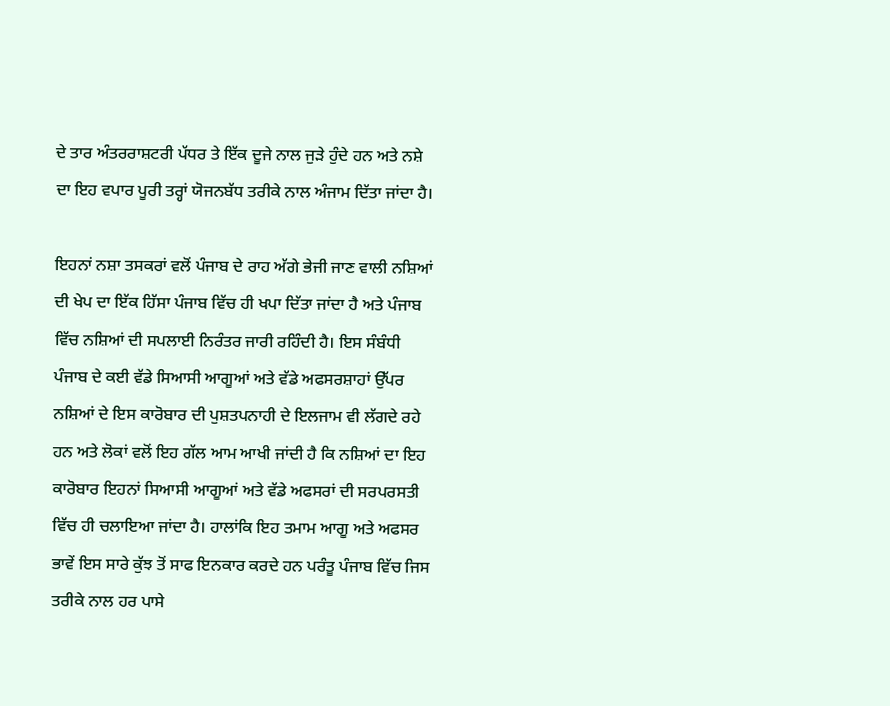ਦੇ ਤਾਰ ਅੰਤਰਰਾਸ਼ਟਰੀ ਪੱਧਰ ਤੇ ਇੱਕ ਦੂਜੇ ਨਾਲ ਜੁੜੇ ਹੁੰਦੇ ਹਨ ਅਤੇ ਨਸ਼ੇ ਦਾ ਇਹ ਵਪਾਰ ਪੂਰੀ ਤਰ੍ਹਾਂ ਯੋਜਨਬੱਧ ਤਰੀਕੇ ਨਾਲ ਅੰਜਾਮ ਦਿੱਤਾ ਜਾਂਦਾ ਹੈ।

ਇਹਨਾਂ ਨਸ਼ਾ ਤਸਕਰਾਂ ਵਲੋਂ ਪੰਜਾਬ ਦੇ ਰਾਹ ਅੱਗੇ ਭੇਜੀ ਜਾਣ ਵਾਲੀ ਨਸ਼ਿਆਂ ਦੀ ਖੇਪ ਦਾ ਇੱਕ ਹਿੱਸਾ ਪੰਜਾਬ ਵਿੱਚ ਹੀ ਖਪਾ ਦਿੱਤਾ ਜਾਂਦਾ ਹੈ ਅਤੇ ਪੰਜਾਬ ਵਿੱਚ ਨਸ਼ਿਆਂ ਦੀ ਸਪਲਾਈ ਨਿਰੰਤਰ ਜਾਰੀ ਰਹਿੰਦੀ ਹੈ। ਇਸ ਸੰਬੰਧੀ ਪੰਜਾਬ ਦੇ ਕਈ ਵੱਡੇ ਸਿਆਸੀ ਆਗੂਆਂ ਅਤੇ ਵੱਡੇ ਅਫਸਰਸ਼ਾਹਾਂ ਉੱਪਰ ਨਸ਼ਿਆਂ ਦੇ ਇਸ ਕਾਰੋਬਾਰ ਦੀ ਪੁਸ਼ਤਪਨਾਹੀ ਦੇ ਇਲਜਾਮ ਵੀ ਲੱਗਦੇ ਰਹੇ ਹਨ ਅਤੇ ਲੋਕਾਂ ਵਲੋਂ ਇਹ ਗੱਲ ਆਮ ਆਖੀ ਜਾਂਦੀ ਹੈ ਕਿ ਨਸ਼ਿਆਂ ਦਾ ਇਹ ਕਾਰੋਬਾਰ ਇਹਨਾਂ ਸਿਆਸੀ ਆਗੂਆਂ ਅਤੇ ਵੱਡੇ ਅਫਸਰਾਂ ਦੀ ਸਰਪਰਸਤੀ ਵਿੱਚ ਹੀ ਚਲਾਇਆ ਜਾਂਦਾ ਹੈ। ਹਾਲਾਂਕਿ ਇਹ ਤਮਾਮ ਆਗੂ ਅਤੇ ਅਫਸਰ ਭਾਵੇਂ ਇਸ ਸਾਰੇ ਕੁੱਝ ਤੋਂ ਸਾਫ ਇਨਕਾਰ ਕਰਦੇ ਹਨ ਪਰੰਤੂ ਪੰਜਾਬ ਵਿੱਚ ਜਿਸ ਤਰੀਕੇ ਨਾਲ ਹਰ ਪਾਸੇ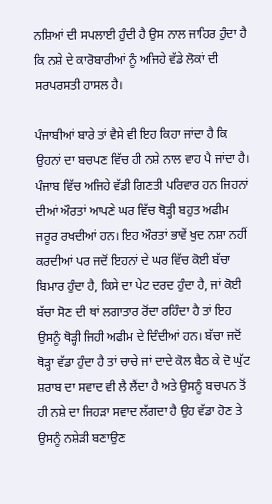ਨਸ਼ਿਆਂ ਦੀ ਸਪਲਾਈ ਹੁੰਦੀ ਹੈ ਉਸ ਨਾਲ ਜਾਹਿਰ ਹੁੰਦਾ ਹੈ ਕਿ ਨਸ਼ੇ ਦੇ ਕਾਰੋਬਾਰੀਆਂ ਨੂੰ ਅਜਿਹੇ ਵੱਡੇ ਲੋਕਾਂ ਦੀ ਸਰਪਰਸਤੀ ਹਾਸਲ ਹੈ।

ਪੰਜਾਬੀਆਂ ਬਾਰੇ ਤਾਂ ਵੈਸੇ ਵੀ ਇਹ ਕਿਹਾ ਜਾਂਦਾ ਹੈ ਕਿ ਉਹਨਾਂ ਦਾ ਬਚਪਣ ਵਿੱਚ ਹੀ ਨਸ਼ੇ ਨਾਲ ਵਾਹ ਪੈ ਜਾਂਦਾ ਹੈ। ਪੰਜਾਬ ਵਿੱਚ ਅਜਿਹੇ ਵੱਡੀ ਗਿਣਤੀ ਪਰਿਵਾਰ ਹਨ ਜਿਹਨਾਂ ਦੀਆਂ ਔਰਤਾਂ ਆਪਣੇ ਘਰ ਵਿੱਚ ਥੋੜ੍ਹੀ ਬਹੁਤ ਅਫੀਮ ਜਰੂਰ ਰਖਦੀਆਂ ਹਨ। ਇਹ ਔਰਤਾਂ ਭਾਵੇਂ ਖੁਦ ਨਸ਼ਾ ਨਹੀਂ ਕਰਦੀਆਂ ਪਰ ਜਦੋਂ ਇਹਨਾਂ ਦੇ ਘਰ ਵਿੱਚ ਕੋਈ ਬੱਚਾ ਬਿਮਾਰ ਹੁੰਦਾ ਹੈ, ਕਿਸੇ ਦਾ ਪੇਟ ਦਰਦ ਹੁੰਦਾ ਹੈ, ਜਾਂ ਕੋਈ ਬੱਚਾ ਸੋਣ ਦੀ ਥਾਂ ਲਗਾਤਾਰ ਰੋਂਦਾ ਰਹਿੰਦਾ ਹੈ ਤਾਂ ਇਹ ਉਸਨੂੰ ਥੋੜ੍ਹੀ ਜਿਹੀ ਅਫੀਮ ਦੇ ਦਿੰਦੀਆਂ ਹਨ। ਬੱਚਾ ਜਦੋਂ ਥੋੜ੍ਹਾ ਵੱਡਾ ਹੁੰਦਾ ਹੈ ਤਾਂ ਚਾਚੇ ਜਾਂ ਦਾਦੇ ਕੋਲ ਬੈਠ ਕੇ ਦੋ ਘੁੱਟ ਸ਼ਰਾਬ ਦਾ ਸਵਾਦ ਵੀ ਲੈ ਲੈਂਦਾ ਹੈ ਅਤੇ ਉਸਨੂੰ ਬਚਪਨ ਤੋਂ ਹੀ ਨਸ਼ੇ ਦਾ ਜਿਹੜਾ ਸਵਾਦ ਲੱਗਦਾ ਹੈ ਉਹ ਵੱਡਾ ਹੋਣ ਤੇ ਉਸਨੂੰ ਨਸ਼ੇੜੀ ਬਣਾਉਣ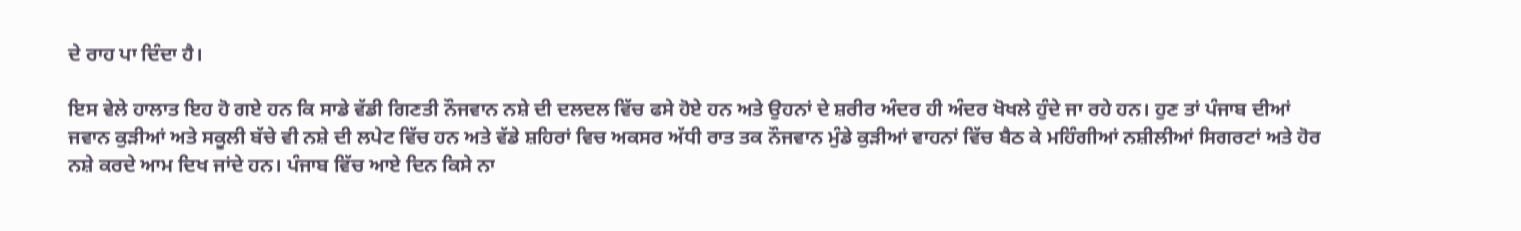ਦੇ ਰਾਹ ਪਾ ਦਿੰਦਾ ਹੈ।

ਇਸ ਵੇਲੇ ਹਾਲਾਤ ਇਹ ਹੋ ਗਏ ਹਨ ਕਿ ਸਾਡੇ ਵੱਡੀ ਗਿਣਤੀ ਨੌਜਵਾਨ ਨਸ਼ੇ ਦੀ ਦਲਦਲ ਵਿੱਚ ਫਸੇ ਹੋਏ ਹਨ ਅਤੇ ਉਹਨਾਂ ਦੇ ਸ਼ਰੀਰ ਅੰਦਰ ਹੀ ਅੰਦਰ ਖੋਖਲੇ ਹੁੰਦੇ ਜਾ ਰਹੇ ਹਨ। ਹੁਣ ਤਾਂ ਪੰਜਾਬ ਦੀਆਂ ਜਵਾਨ ਕੁੜੀਆਂ ਅਤੇ ਸਕੂਲੀ ਬੱਚੇ ਵੀ ਨਸ਼ੇ ਦੀ ਲਪੇਟ ਵਿੱਚ ਹਨ ਅਤੇ ਵੱਡੇ ਸ਼ਹਿਰਾਂ ਵਿਚ ਅਕਸਰ ਅੱਧੀ ਰਾਤ ਤਕ ਨੌਜਵਾਨ ਮੁੰਡੇ ਕੁੜੀਆਂ ਵਾਹਨਾਂ ਵਿੱਚ ਬੈਠ ਕੇ ਮਹਿੰਗੀਆਂ ਨਸ਼ੀਲੀਆਂ ਸਿਗਰਟਾਂ ਅਤੇ ਹੋਰ ਨਸ਼ੇ ਕਰਦੇ ਆਮ ਦਿਖ ਜਾਂਦੇ ਹਨ। ਪੰਜਾਬ ਵਿੱਚ ਆਏ ਦਿਨ ਕਿਸੇ ਨਾ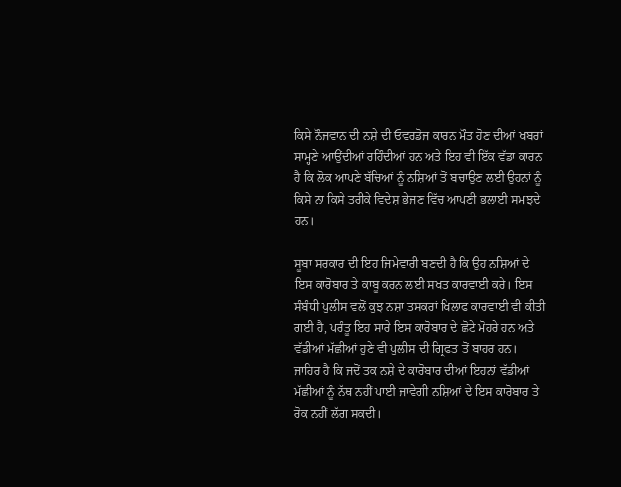ਕਿਸੇ ਨੌਜਵਾਨ ਦੀ ਨਸ਼ੇ ਦੀ ਓਵਰਡੋਜ ਕਾਰਨ ਮੌਤ ਹੋਣ ਦੀਆਂ ਖਬਰਾਂ ਸਾਮ੍ਹਣੇ ਆਉਂਦੀਆਂ ਰਹਿੰਦੀਆਂ ਹਨ ਅਤੇ ਇਹ ਵੀ ਇੱਕ ਵੱਡਾ ਕਾਰਨ ਹੈ ਕਿ ਲੋਕ ਆਪਣੇ ਬੱਚਿਆਂ ਨੂੰ ਨਸ਼ਿਆਂ ਤੋਂ ਬਚਾਉਣ ਲਈ ਉਹਨਾਂ ਨੂੰ ਕਿਸੇ ਨਾ ਕਿਸੇ ਤਰੀਕੇ ਵਿਦੇਸ਼ ਭੇਜਣ ਵਿੱਚ ਆਪਣੀ ਭਲਾਈ ਸਮਝਦੇ ਹਨ।

ਸੂਬਾ ਸਰਕਾਰ ਦੀ ਇਹ ਜਿਮੇਵਾਰੀ ਬਣਦੀ ਹੈ ਕਿ ਉਹ ਨਸ਼ਿਆਂ ਦੇ ਇਸ ਕਾਰੋਬਾਰ ਤੇ ਕਾਬੂ ਕਰਨ ਲਈ ਸਖਤ ਕਾਰਵਾਈ ਕਰੇ। ਇਸ ਸੰਬੰਧੀ ਪੁਲੀਸ ਵਲੋਂ ਕੁਝ ਨਸ਼ਾ ਤਸਕਰਾਂ ਖਿਲਾਫ ਕਾਰਵਾਈ ਵੀ ਕੀਤੀ ਗਈ ਹੈ, ਪਰੰਤੂ ਇਹ ਸਾਰੇ ਇਸ ਕਾਰੋਬਾਰ ਦੇ ਛੋਟੇ ਮੋਹਰੇ ਹਨ ਅਤੇ ਵੱਡੀਆਂ ਮੱਛੀਆਂ ਹੁਣੇ ਵੀ ਪੁਲੀਸ ਦੀ ਗ੍ਰਿਫਤ ਤੋਂ ਬਾਹਰ ਹਨ। ਜਾਹਿਰ ਹੈ ਕਿ ਜਦੋਂ ਤਕ ਨਸ਼ੇ ਦੇ ਕਾਰੋਬਾਰ ਦੀਆਂ ਇਹਨਾਂ ਵੱਡੀਆਂ ਮੱਛੀਆਂ ਨੂੰ ਨੱਥ ਨਹੀਂ ਪਾਈ ਜਾਵੇਗੀ ਨਸ਼ਿਆਂ ਦੇ ਇਸ ਕਾਰੋਬਾਰ ਤੇ ਰੋਕ ਨਹੀਂ ਲੱਗ ਸਕਦੀ।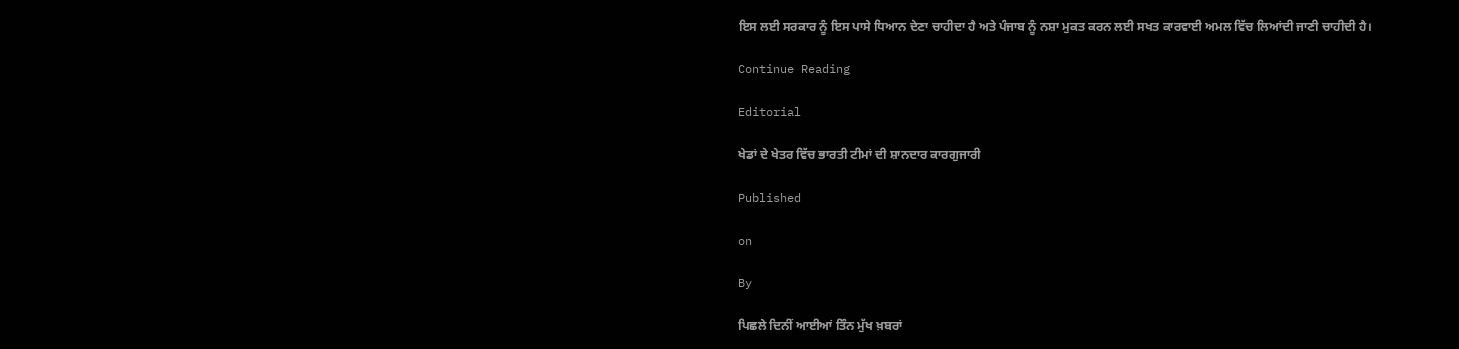ਇਸ ਲਈ ਸਰਕਾਰ ਨੂੰ ਇਸ ਪਾਸੇ ਧਿਆਨ ਦੇਣਾ ਚਾਹੀਦਾ ਹੈ ਅਤੇ ਪੰਜਾਬ ਨੂੰ ਨਸ਼ਾ ਮੁਕਤ ਕਰਨ ਲਈ ਸਖਤ ਕਾਰਵਾਈ ਅਮਲ ਵਿੱਚ ਲਿਆਂਦੀ ਜਾਣੀ ਚਾਹੀਦੀ ਹੈ।

Continue Reading

Editorial

ਖੇਡਾਂ ਦੇ ਖੇਤਰ ਵਿੱਚ ਭਾਰਤੀ ਟੀਮਾਂ ਦੀ ਸ਼ਾਨਦਾਰ ਕਾਰਗੁਜਾਰੀ

Published

on

By

ਪਿਛਲੇ ਦਿਨੀਂ ਆਈਆਂ ਤਿੰਨ ਮੁੱਖ ਖ਼ਬਰਾਂ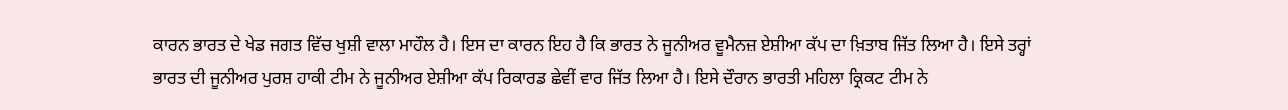ਕਾਰਨ ਭਾਰਤ ਦੇ ਖੇਡ ਜਗਤ ਵਿੱਚ ਖੁਸ਼ੀ ਵਾਲਾ ਮਾਹੌਲ ਹੈ। ਇਸ ਦਾ ਕਾਰਨ ਇਹ ਹੈ ਕਿ ਭਾਰਤ ਨੇ ਜੂਨੀਅਰ ਵੂਮੈਨਜ਼ ਏਸ਼ੀਆ ਕੱਪ ਦਾ ਖ਼ਿਤਾਬ ਜਿੱਤ ਲਿਆ ਹੈ। ਇਸੇ ਤਰ੍ਹਾਂ ਭਾਰਤ ਦੀ ਜੂਨੀਅਰ ਪੁਰਸ਼ ਹਾਕੀ ਟੀਮ ਨੇ ਜੂਨੀਅਰ ਏਸ਼ੀਆ ਕੱਪ ਰਿਕਾਰਡ ਛੇਵੀਂ ਵਾਰ ਜਿੱਤ ਲਿਆ ਹੈ। ਇਸੇ ਦੌਰਾਨ ਭਾਰਤੀ ਮਹਿਲਾ ਕ੍ਰਿਕਟ ਟੀਮ ਨੇ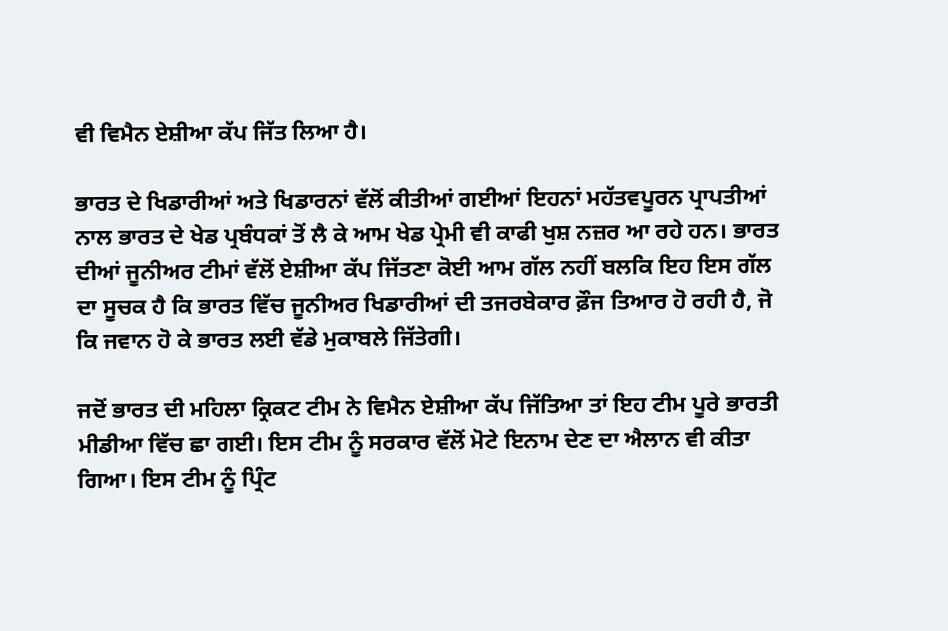ਵੀ ਵਿਮੈਨ ਏਸ਼ੀਆ ਕੱਪ ਜਿੱਤ ਲਿਆ ਹੈ।

ਭਾਰਤ ਦੇ ਖਿਡਾਰੀਆਂ ਅਤੇ ਖਿਡਾਰਨਾਂ ਵੱਲੋਂ ਕੀਤੀਆਂ ਗਈਆਂ ਇਹਨਾਂ ਮਹੱਤਵਪੂਰਨ ਪ੍ਰਾਪਤੀਆਂ ਨਾਲ ਭਾਰਤ ਦੇ ਖੇਡ ਪ੍ਰਬੰਧਕਾਂ ਤੋਂ ਲੈ ਕੇ ਆਮ ਖੇਡ ਪ੍ਰੇਮੀ ਵੀ ਕਾਫੀ ਖੁਸ਼ ਨਜ਼ਰ ਆ ਰਹੇ ਹਨ। ਭਾਰਤ ਦੀਆਂ ਜੂਨੀਅਰ ਟੀਮਾਂ ਵੱਲੋਂ ਏਸ਼ੀਆ ਕੱਪ ਜਿੱਤਣਾ ਕੋਈ ਆਮ ਗੱਲ ਨਹੀਂ ਬਲਕਿ ਇਹ ਇਸ ਗੱਲ ਦਾ ਸੂਚਕ ਹੈ ਕਿ ਭਾਰਤ ਵਿੱਚ ਜੂਨੀਅਰ ਖਿਡਾਰੀਆਂ ਦੀ ਤਜਰਬੇਕਾਰ ਫ਼ੌਜ ਤਿਆਰ ਹੋ ਰਹੀ ਹੈ, ਜੋ ਕਿ ਜਵਾਨ ਹੋ ਕੇ ਭਾਰਤ ਲਈ ਵੱਡੇ ਮੁਕਾਬਲੇ ਜਿੱਤੇਗੀ।

ਜਦੋਂ ਭਾਰਤ ਦੀ ਮਹਿਲਾ ਕ੍ਰਿਕਟ ਟੀਮ ਨੇ ਵਿਮੈਨ ਏਸ਼ੀਆ ਕੱਪ ਜਿੱਤਿਆ ਤਾਂ ਇਹ ਟੀਮ ਪੂਰੇ ਭਾਰਤੀ ਮੀਡੀਆ ਵਿੱਚ ਛਾ ਗਈ। ਇਸ ਟੀਮ ਨੂੰ ਸਰਕਾਰ ਵੱਲੋਂ ਮੋਟੇ ਇਨਾਮ ਦੇਣ ਦਾ ਐਲਾਨ ਵੀ ਕੀਤਾ ਗਿਆ। ਇਸ ਟੀਮ ਨੂੰ ਪ੍ਰਿੰਟ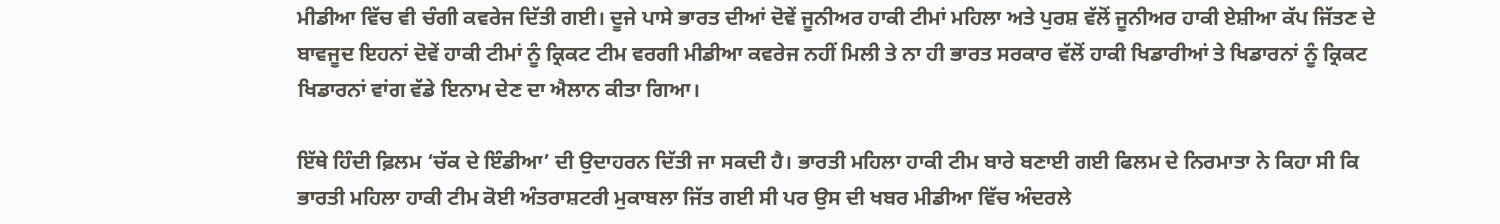ਮੀਡੀਆ ਵਿੱਚ ਵੀ ਚੰਗੀ ਕਵਰੇਜ ਦਿੱਤੀ ਗਈ। ਦੂਜੇ ਪਾਸੇ ਭਾਰਤ ਦੀਆਂ ਦੋਵੇਂ ਜੂਨੀਅਰ ਹਾਕੀ ਟੀਮਾਂ ਮਹਿਲਾ ਅਤੇ ਪੁਰਸ਼ ਵੱਲੋਂ ਜੂਨੀਅਰ ਹਾਕੀ ਏਸ਼ੀਆ ਕੱਪ ਜਿੱਤਣ ਦੇ ਬਾਵਜੂਦ ਇਹਨਾਂ ਦੋਵੇਂ ਹਾਕੀ ਟੀਮਾਂ ਨੂੰ ਕ੍ਰਿਕਟ ਟੀਮ ਵਰਗੀ ਮੀਡੀਆ ਕਵਰੇਜ ਨਹੀਂ ਮਿਲੀ ਤੇ ਨਾ ਹੀ ਭਾਰਤ ਸਰਕਾਰ ਵੱਲੋਂ ਹਾਕੀ ਖਿਡਾਰੀਆਂ ਤੇ ਖਿਡਾਰਨਾਂ ਨੂੰ ਕ੍ਰਿਕਟ ਖਿਡਾਰਨਾਂ ਵਾਂਗ ਵੱਡੇ ਇਨਾਮ ਦੇਣ ਦਾ ਐਲਾਨ ਕੀਤਾ ਗਿਆ।

ਇੱਥੇ ਹਿੰਦੀ ਫ਼ਿਲਮ ‘ਚੱਕ ਦੇ ਇੰਡੀਆ’ ਦੀ ਉਦਾਹਰਨ ਦਿੱਤੀ ਜਾ ਸਕਦੀ ਹੈ। ਭਾਰਤੀ ਮਹਿਲਾ ਹਾਕੀ ਟੀਮ ਬਾਰੇ ਬਣਾਈ ਗਈ ਫਿਲਮ ਦੇ ਨਿਰਮਾਤਾ ਨੇ ਕਿਹਾ ਸੀ ਕਿ ਭਾਰਤੀ ਮਹਿਲਾ ਹਾਕੀ ਟੀਮ ਕੋਈ ਅੰਤਰਾਸ਼ਟਰੀ ਮੁਕਾਬਲਾ ਜਿੱਤ ਗਈ ਸੀ ਪਰ ਉਸ ਦੀ ਖਬਰ ਮੀਡੀਆ ਵਿੱਚ ਅੰਦਰਲੇ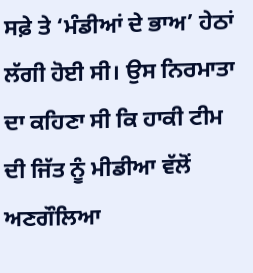ਸਫ਼ੇ ਤੇ ‘ਮੰਡੀਆਂ ਦੇ ਭਾਅ’ ਹੇਠਾਂ ਲੱਗੀ ਹੋਈ ਸੀ। ਉਸ ਨਿਰਮਾਤਾ ਦਾ ਕਹਿਣਾ ਸੀ ਕਿ ਹਾਕੀ ਟੀਮ ਦੀ ਜਿੱਤ ਨੂੰ ਮੀਡੀਆ ਵੱਲੋਂ ਅਣਗੌਲਿਆ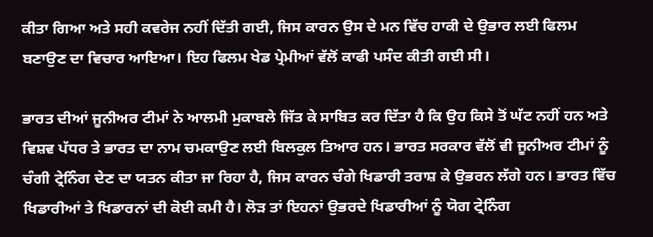ਕੀਤਾ ਗਿਆ ਅਤੇ ਸਹੀ ਕਵਰੇਜ ਨਹੀਂ ਦਿੱਤੀ ਗਈ, ਜਿਸ ਕਾਰਨ ਉਸ ਦੇ ਮਨ ਵਿੱਚ ਹਾਕੀ ਦੇ ਉਭਾਰ ਲਈ ਫਿਲਮ ਬਣਾਉਣ ਦਾ ਵਿਚਾਰ ਆਇਆ। ਇਹ ਫਿਲਮ ਖੇਡ ਪ੍ਰੇਮੀਆਂ ਵੱਲੋਂ ਕਾਫੀ ਪਸੰਦ ਕੀਤੀ ਗਈ ਸੀ।

ਭਾਰਤ ਦੀਆਂ ਜੂਨੀਅਰ ਟੀਮਾਂ ਨੇ ਆਲਮੀ ਮੁਕਾਬਲੇ ਜਿੱਤ ਕੇ ਸਾਬਿਤ ਕਰ ਦਿੱਤਾ ਹੈ ਕਿ ਉਹ ਕਿਸੇ ਤੋਂ ਘੱਟ ਨਹੀਂ ਹਨ ਅਤੇ ਵਿਸ਼ਵ ਪੱਧਰ ਤੇ ਭਾਰਤ ਦਾ ਨਾਮ ਚਮਕਾਉਣ ਲਈ ਬਿਲਕੁਲ ਤਿਆਰ ਹਨ। ਭਾਰਤ ਸਰਕਾਰ ਵੱਲੋਂ ਵੀ ਜੂਨੀਅਰ ਟੀਮਾਂ ਨੂੰ ਚੰਗੀ ਟ੍ਰੇਨਿੰਗ ਦੇਣ ਦਾ ਯਤਨ ਕੀਤਾ ਜਾ ਰਿਹਾ ਹੈ, ਜਿਸ ਕਾਰਨ ਚੰਗੇ ਖਿਡਾਰੀ ਤਰਾਸ਼ ਕੇ ਉਭਰਨ ਲੱਗੇ ਹਨ। ਭਾਰਤ ਵਿੱਚ ਖਿਡਾਰੀਆਂ ਤੇ ਖਿਡਾਰਨਾਂ ਦੀ ਕੋਈ ਕਮੀ ਹੈ। ਲੋੜ ਤਾਂ ਇਹਨਾਂ ਉਭਰਦੇ ਖਿਡਾਰੀਆਂ ਨੂੰ ਯੋਗ ਟ੍ਰੇਨਿੰਗ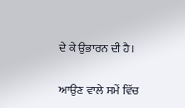ਦੇ ਕੇ ਉਭਾਰਨ ਦੀ ਹੈ।

ਆਉਣ ਵਾਲੇ ਸਮੇਂ ਵਿੱਚ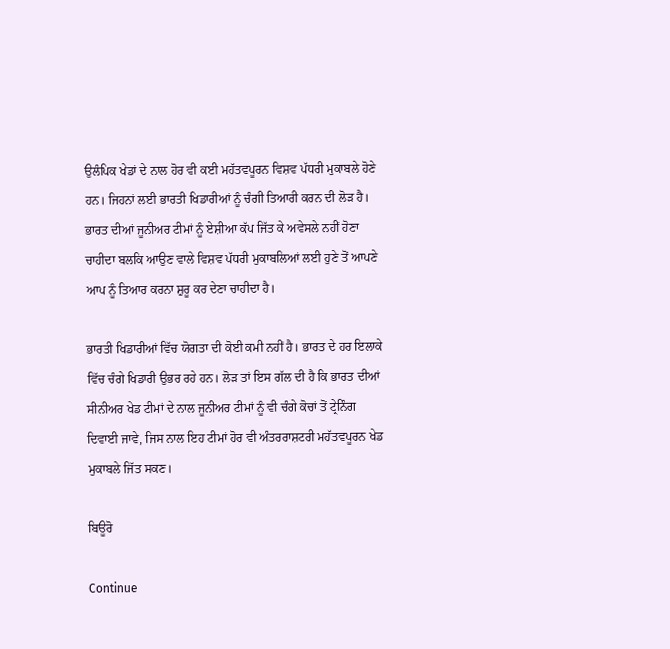ਉਲੰਪਿਕ ਖੇਡਾਂ ਦੇ ਨਾਲ ਹੋਰ ਵੀ ਕਈ ਮਹੱਤਵਪੂਰਨ ਵਿਸ਼ਵ ਪੱਧਰੀ ਮੁਕਾਬਲੇ ਹੋਣੇ ਹਨ। ਜਿਹਨਾਂ ਲਈ ਭਾਰਤੀ ਖਿਡਾਰੀਆਂ ਨੂੰ ਚੰਗੀ ਤਿਆਰੀ ਕਰਨ ਦੀ ਲੋੜ ਹੈ। ਭਾਰਤ ਦੀਆਂ ਜੂਨੀਅਰ ਟੀਮਾਂ ਨੂੰ ਏਸ਼ੀਆ ਕੱਪ ਜਿੱਤ ਕੇ ਅਵੇਸਲੇ ਨਹੀਂ ਹੋਣਾ ਚਾਹੀਦਾ ਬਲਕਿ ਆਉਣ ਵਾਲੇ ਵਿਸ਼ਵ ਪੱਧਰੀ ਮੁਕਾਬਲਿਆਂ ਲਈ ਹੁਣੇ ਤੋਂ ਆਪਣੇ ਆਪ ਨੂੰ ਤਿਆਰ ਕਰਨਾ ਸ਼ੁਰੂ ਕਰ ਦੇਣਾ ਚਾਹੀਦਾ ਹੈ।

ਭਾਰਤੀ ਖਿਡਾਰੀਆਂ ਵਿੱਚ ਯੋਗਤਾ ਦੀ ਕੋਈ ਕਮੀ ਨਹੀਂ ਹੈ। ਭਾਰਤ ਦੇ ਹਰ ਇਲਾਕੇ ਵਿੱਚ ਚੰਗੇ ਖਿਡਾਰੀ ਉਭਰ ਰਹੇ ਹਨ। ਲੋੜ ਤਾਂ ਇਸ ਗੱਲ ਦੀ ਹੈ ਕਿ ਭਾਰਤ ਦੀਆਂ ਸੀਨੀਅਰ ਖੇਡ ਟੀਮਾਂ ਦੇ ਨਾਲ ਜੂਨੀਅਰ ਟੀਮਾਂ ਨੂੰ ਵੀ ਚੰਗੇ ਕੋਚਾਂ ਤੋਂ ਟ੍ਰੇਨਿੰਗ ਦਿਵਾਈ ਜਾਵੇ, ਜਿਸ ਨਾਲ ਇਹ ਟੀਮਾਂ ਹੋਰ ਵੀ ਅੰਤਰਰਾਸ਼ਟਰੀ ਮਹੱਤਵਪੂਰਨ ਖੇਡ ਮੁਕਾਬਲੇ ਜਿੱਤ ਸਕਣ।

ਬਿਊਰੋ

Continue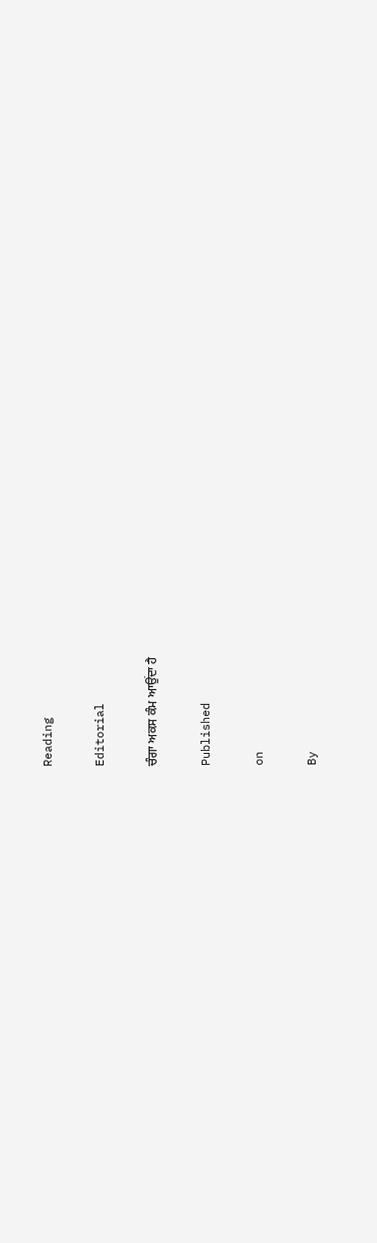Reading

Editorial

ਚੰਗਾ ਅਕਸ ਕੰਮ ਆਉਂਦਾ ਹੈ

Published

on

By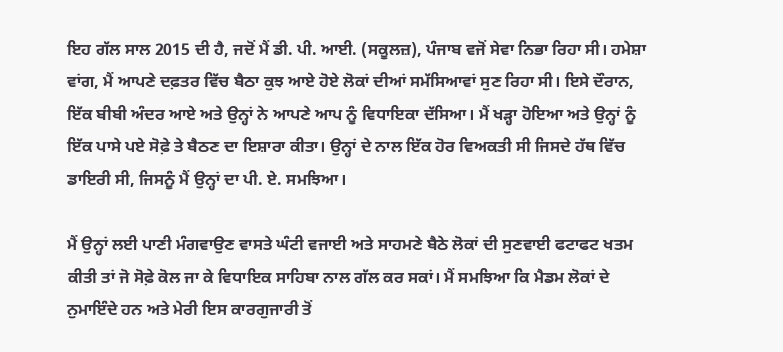ਇਹ ਗੱਲ ਸਾਲ 2015 ਦੀ ਹੈ, ਜਦੋਂ ਮੈਂ ਡੀ. ਪੀ. ਆਈ. (ਸਕੂਲਜ਼), ਪੰਜਾਬ ਵਜੋਂ ਸੇਵਾ ਨਿਭਾ ਰਿਹਾ ਸੀ। ਹਮੇਸ਼ਾ ਵਾਂਗ, ਮੈਂ ਆਪਣੇ ਦਫ਼ਤਰ ਵਿੱਚ ਬੈਠਾ ਕੁਝ ਆਏ ਹੋਏ ਲੋਕਾਂ ਦੀਆਂ ਸਮੱਸਿਆਵਾਂ ਸੁਣ ਰਿਹਾ ਸੀ। ਇਸੇ ਦੌਰਾਨ, ਇੱਕ ਬੀਬੀ ਅੰਦਰ ਆਏ ਅਤੇ ਉਨ੍ਹਾਂ ਨੇ ਆਪਣੇ ਆਪ ਨੂੰ ਵਿਧਾਇਕਾ ਦੱਸਿਆ। ਮੈਂ ਖੜ੍ਹਾ ਹੋਇਆ ਅਤੇ ਉਨ੍ਹਾਂ ਨੂੰ ਇੱਕ ਪਾਸੇ ਪਏ ਸੋਫ਼ੇ ਤੇ ਬੈਠਣ ਦਾ ਇਸ਼ਾਰਾ ਕੀਤਾ। ਉਨ੍ਹਾਂ ਦੇ ਨਾਲ ਇੱਕ ਹੋਰ ਵਿਅਕਤੀ ਸੀ ਜਿਸਦੇ ਹੱਥ ਵਿੱਚ ਡਾਇਰੀ ਸੀ, ਜਿਸਨੂੰ ਮੈਂ ਉਨ੍ਹਾਂ ਦਾ ਪੀ. ਏ. ਸਮਝਿਆ।

ਮੈਂ ਉਨ੍ਹਾਂ ਲਈ ਪਾਣੀ ਮੰਗਵਾਉਣ ਵਾਸਤੇ ਘੰਟੀ ਵਜਾਈ ਅਤੇ ਸਾਹਮਣੇ ਬੈਠੇ ਲੋਕਾਂ ਦੀ ਸੁਣਵਾਈ ਫਟਾਫਟ ਖਤਮ ਕੀਤੀ ਤਾਂ ਜੋ ਸੋਫ਼ੇ ਕੋਲ ਜਾ ਕੇ ਵਿਧਾਇਕ ਸਾਹਿਬਾ ਨਾਲ ਗੱਲ ਕਰ ਸਕਾਂ। ਮੈਂ ਸਮਝਿਆ ਕਿ ਮੈਡਮ ਲੋਕਾਂ ਦੇ ਨੁਮਾਇੰਦੇ ਹਨ ਅਤੇ ਮੇਰੀ ਇਸ ਕਾਰਗੁਜਾਰੀ ਤੋਂ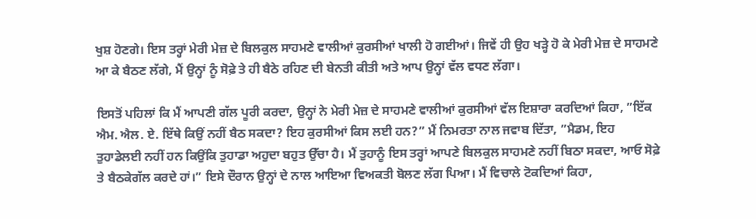ਖੁਸ਼ ਹੋਣਗੇ। ਇਸ ਤਰ੍ਹਾਂ ਮੇਰੀ ਮੇਜ਼ ਦੇ ਬਿਲਕੁਲ ਸਾਹਮਣੇ ਵਾਲੀਆਂ ਕੁਰਸੀਆਂ ਖਾਲੀ ਹੋ ਗਈਆਂ। ਜਿਵੇਂ ਹੀ ਉਹ ਖੜ੍ਹੇ ਹੋ ਕੇ ਮੇਰੀ ਮੇਜ਼ ਦੇ ਸਾਹਮਣੇ ਆ ਕੇ ਬੈਠਣ ਲੱਗੇ, ਮੈਂ ਉਨ੍ਹਾਂ ਨੂੰ ਸੋਫ਼ੇ ਤੇ ਹੀ ਬੈਠੇ ਰਹਿਣ ਦੀ ਬੇਨਤੀ ਕੀਤੀ ਅਤੇ ਆਪ ਉਨ੍ਹਾਂ ਵੱਲ ਵਧਣ ਲੱਗਾ।

ਇਸਤੋਂ ਪਹਿਲਾਂ ਕਿ ਮੈਂ ਆਪਣੀ ਗੱਲ ਪੂਰੀ ਕਰਦਾ, ਉਨ੍ਹਾਂ ਨੇ ਮੇਰੀ ਮੇਜ਼ ਦੇ ਸਾਹਮਣੇ ਵਾਲੀਆਂ ਕੁਰਸੀਆਂ ਵੱਲ ਇਸ਼ਾਰਾ ਕਰਦਿਆਂ ਕਿਹਾ, ”ਇੱਕ ਐਮ. ਐਲ. ਏ. ਇੱਥੇ ਕਿਉਂ ਨਹੀਂ ਬੈਠ ਸਕਦਾ? ਇਹ ਕੁਰਸੀਆਂ ਕਿਸ ਲਈ ਹਨ?” ਮੈਂ ਨਿਮਰਤਾ ਨਾਲ ਜਵਾਬ ਦਿੱਤਾ, ”ਮੈਡਮ, ਇਹ ਤੁਹਾਡੇਲਈ ਨਹੀਂ ਹਨ ਕਿਉਂਕਿ ਤੁਹਾਡਾ ਅਹੁਦਾ ਬਹੁਤ ਉੱਚਾ ਹੈ। ਮੈਂ ਤੁਹਾਨੂੰ ਇਸ ਤਰ੍ਹਾਂ ਆਪਣੇ ਬਿਲਕੁਲ ਸਾਹਮਣੇ ਨਹੀਂ ਬਿਠਾ ਸਕਦਾ, ਆਓ ਸੋਫ਼ੇ ਤੇ ਬੈਠਕੇਗੱਲ ਕਰਦੇ ਹਾਂ।” ਇਸੇ ਦੌਰਾਨ ਉਨ੍ਹਾਂ ਦੇ ਨਾਲ ਆਇਆ ਵਿਅਕਤੀ ਬੋਲਣ ਲੱਗ ਪਿਆ। ਮੈਂ ਵਿਚਾਲੇ ਟੋਕਦਿਆਂ ਕਿਹਾ,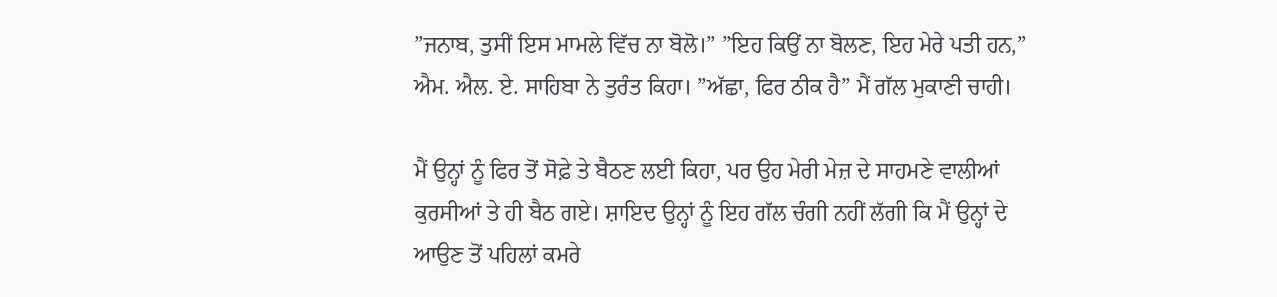”ਜਨਾਬ, ਤੁਸੀਂ ਇਸ ਮਾਮਲੇ ਵਿੱਚ ਨਾ ਬੋਲੋ।” ”ਇਹ ਕਿਉਂ ਨਾ ਬੋਲਣ, ਇਹ ਮੇਰੇ ਪਤੀ ਹਨ,” ਐਮ. ਐਲ. ਏ. ਸਾਹਿਬਾ ਨੇ ਤੁਰੰਤ ਕਿਹਾ। ”ਅੱਛਾ, ਫਿਰ ਠੀਕ ਹੈ” ਮੈਂ ਗੱਲ ਮੁਕਾਣੀ ਚਾਹੀ।

ਮੈਂ ਉਨ੍ਹਾਂ ਨੂੰ ਫਿਰ ਤੋਂ ਸੋਫ਼ੇ ਤੇ ਬੈਠਣ ਲਈ ਕਿਹਾ, ਪਰ ਉਹ ਮੇਰੀ ਮੇਜ਼ ਦੇ ਸਾਹਮਣੇ ਵਾਲੀਆਂ ਕੁਰਸੀਆਂ ਤੇ ਹੀ ਬੈਠ ਗਏ। ਸ਼ਾਇਦ ਉਨ੍ਹਾਂ ਨੂੰ ਇਹ ਗੱਲ ਚੰਗੀ ਨਹੀਂ ਲੱਗੀ ਕਿ ਮੈਂ ਉਨ੍ਹਾਂ ਦੇ ਆਉਣ ਤੋਂ ਪਹਿਲਾਂ ਕਮਰੇ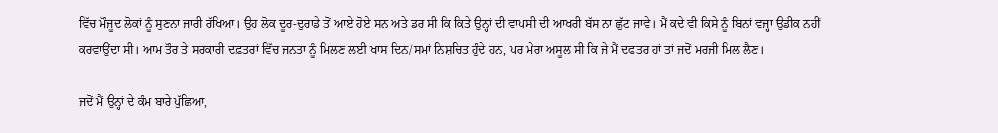ਵਿੱਚ ਮੌਜੂਦ ਲੋਕਾਂ ਨੂੰ ਸੁਣਨਾ ਜਾਰੀ ਰੱਖਿਆ। ਉਹ ਲੋਕ ਦੂਰ-ਦੁਰਾਡੇ ਤੋਂ ਆਏ ਹੋਏ ਸਨ ਅਤੇ ਡਰ ਸੀ ਕਿ ਕਿਤੇ ਉਨ੍ਹਾਂ ਦੀ ਵਾਪਸੀ ਦੀ ਆਖਰੀ ਬੱਸ ਨਾ ਛੁੱਟ ਜਾਵੇ। ਮੈਂ ਕਦੇ ਵੀ ਕਿਸੇ ਨੂੰ ਬਿਨਾਂ ਵਜ੍ਹਾ ਉਡੀਕ ਨਹੀਂ ਕਰਵਾਉਂਦਾ ਸੀ। ਆਮ ਤੌਰ ਤੇ ਸਰਕਾਰੀ ਦਫ਼ਤਰਾਂ ਵਿੱਚ ਜਨਤਾ ਨੂੰ ਮਿਲਣ ਲਈ ਖਾਸ ਦਿਨ/ਸਮਾਂ ਨਿਸ਼ਚਿਤ ਹੁੰਦੇ ਹਨ, ਪਰ ਮੇਰਾ ਅਸੂਲ ਸੀ ਕਿ ਜੇ ਮੈਂ ਦਫਤਰ ਹਾਂ ਤਾਂ ਜਦੋਂ ਮਰਜੀ ਮਿਲ ਲੈਣ।

ਜਦੋਂ ਮੈਂ ਉਨ੍ਹਾਂ ਦੇ ਕੰਮ ਬਾਰੇ ਪੁੱਛਿਆ,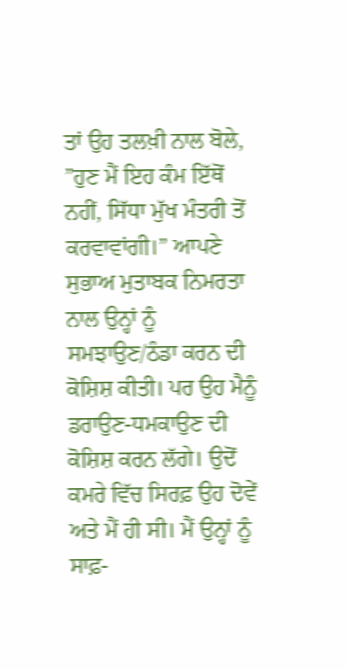ਤਾਂ ਉਹ ਤਲਖ਼ੀ ਨਾਲ ਬੋਲੇ, ”ਹੁਣ ਮੈਂ ਇਹ ਕੰਮ ਇੱਥੋਂ ਨਹੀਂ, ਸਿੱਧਾ ਮੁੱਖ ਮੰਤਰੀ ਤੋਂ ਕਰਵਾਵਾਂਗੀ।” ਆਪਣੇ ਸੁਭਾਅ ਮੁਤਾਬਕ ਨਿਮਰਤਾ ਨਾਲ ਉਨ੍ਹਾਂ ਨੂੰ ਸਮਝਾਉਣ/ਠੰਡਾ ਕਰਨ ਦੀ ਕੋਸ਼ਿਸ਼ ਕੀਤੀ। ਪਰ ਉਹ ਮੈਨੂੰ ਡਰਾਉਣ-ਧਮਕਾਉਣ ਦੀ ਕੋਸ਼ਿਸ਼ ਕਰਨ ਲੱਗੇ। ਉਦੋਂ ਕਮਰੇ ਵਿੱਚ ਸਿਰਫ਼ ਉਹ ਦੋਵੇਂ ਅਤੇ ਮੈਂ ਹੀ ਸੀ। ਮੈਂ ਉਨ੍ਹਾਂ ਨੂੰ ਸਾਫ਼-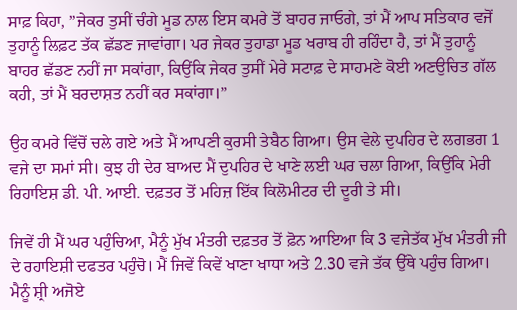ਸਾਫ਼ ਕਿਹਾ, ”ਜੇਕਰ ਤੁਸੀਂ ਚੰਗੇ ਮੂਡ ਨਾਲ ਇਸ ਕਮਰੇ ਤੋਂ ਬਾਹਰ ਜਾਓਗੇ, ਤਾਂ ਮੈਂ ਆਪ ਸਤਿਕਾਰ ਵਜੋਂ ਤੁਹਾਨੂੰ ਲਿਫ਼ਟ ਤੱਕ ਛੱਡਣ ਜਾਵਾਂਗਾ। ਪਰ ਜੇਕਰ ਤੁਹਾਡਾ ਮੂਡ ਖਰਾਬ ਹੀ ਰਹਿੰਦਾ ਹੈ, ਤਾਂ ਮੈਂ ਤੁਹਾਨੂੰ ਬਾਹਰ ਛੱਡਣ ਨਹੀਂ ਜਾ ਸਕਾਂਗਾ, ਕਿਉਂਕਿ ਜੇਕਰ ਤੁਸੀਂ ਮੇਰੇ ਸਟਾਫ਼ ਦੇ ਸਾਹਮਣੇ ਕੋਈ ਅਣਉਚਿਤ ਗੱਲ ਕਹੀ, ਤਾਂ ਮੈਂ ਬਰਦਾਸ਼ਤ ਨਹੀਂ ਕਰ ਸਕਾਂਗਾ।”

ਉਹ ਕਮਰੇ ਵਿੱਚੋਂ ਚਲੇ ਗਏ ਅਤੇ ਮੈਂ ਆਪਣੀ ਕੁਰਸੀ ਤੇਬੈਠ ਗਿਆ। ਉਸ ਵੇਲੇ ਦੁਪਹਿਰ ਦੇ ਲਗਭਗ 1 ਵਜੇ ਦਾ ਸਮਾਂ ਸੀ। ਕੁਝ ਹੀ ਦੇਰ ਬਾਅਦ ਮੈਂ ਦੁਪਹਿਰ ਦੇ ਖਾਣੇ ਲਈ ਘਰ ਚਲਾ ਗਿਆ, ਕਿਉਂਕਿ ਮੇਰੀ ਰਿਹਾਇਸ਼ ਡੀ. ਪੀ. ਆਈ. ਦਫ਼ਤਰ ਤੋਂ ਮਹਿਜ਼ ਇੱਕ ਕਿਲੋਮੀਟਰ ਦੀ ਦੂਰੀ ਤੇ ਸੀ।

ਜਿਵੇਂ ਹੀ ਮੈਂ ਘਰ ਪਹੁੰਚਿਆ, ਮੈਨੂੰ ਮੁੱਖ ਮੰਤਰੀ ਦਫ਼ਤਰ ਤੋਂ ਫ਼ੋਨ ਆਇਆ ਕਿ 3 ਵਜੇਤੱਕ ਮੁੱਖ ਮੰਤਰੀ ਜੀ ਦੇ ਰਹਾਇਸ਼ੀ ਦਫਤਰ ਪਹੁੰਚੋ। ਮੈਂ ਜਿਵੇਂ ਕਿਵੇਂ ਖਾਣਾ ਖਾਧਾ ਅਤੇ 2.30 ਵਜੇ ਤੱਕ ਉੱਥੇ ਪਹੁੰਚ ਗਿਆ। ਮੈਨੂੰ ਸ਼੍ਰੀ ਅਜੋਏ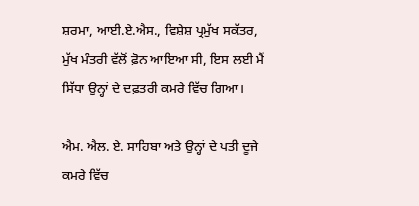ਸ਼ਰਮਾ, ਆਈ.ਏ.ਐਸ., ਵਿਸ਼ੇਸ਼ ਪ੍ਰਮੁੱਖ ਸਕੱਤਰ, ਮੁੱਖ ਮੰਤਰੀ ਵੱਲੋਂ ਫ਼ੋਨ ਆਇਆ ਸੀ, ਇਸ ਲਈ ਮੈਂ ਸਿੱਧਾ ਉਨ੍ਹਾਂ ਦੇ ਦਫ਼ਤਰੀ ਕਮਰੇ ਵਿੱਚ ਗਿਆ।

ਐਮ. ਐਲ. ਏ. ਸਾਹਿਬਾ ਅਤੇ ਉਨ੍ਹਾਂ ਦੇ ਪਤੀ ਦੂਜੇ ਕਮਰੇ ਵਿੱਚ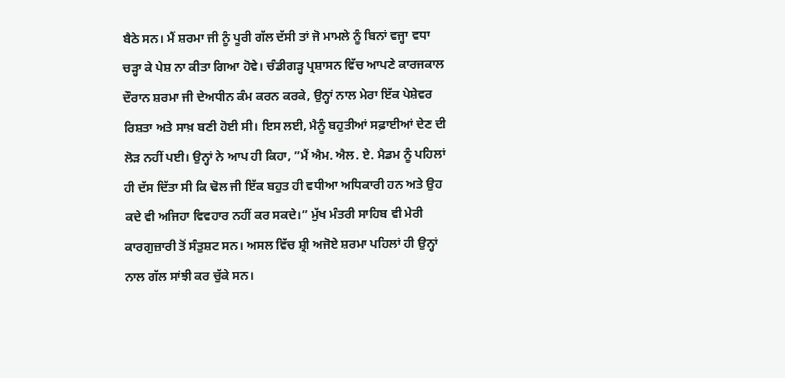ਬੈਠੇ ਸਨ। ਮੈਂ ਸ਼ਰਮਾ ਜੀ ਨੂੰ ਪੂਰੀ ਗੱਲ ਦੱਸੀ ਤਾਂ ਜੋ ਮਾਮਲੇ ਨੂੰ ਬਿਨਾਂ ਵਜ੍ਹਾ ਵਧਾ ਚੜ੍ਹਾ ਕੇ ਪੇਸ਼ ਨਾ ਕੀਤਾ ਗਿਆ ਹੋਵੇ। ਚੰਡੀਗੜ੍ਹ ਪ੍ਰਸ਼ਾਸਨ ਵਿੱਚ ਆਪਣੇ ਕਾਰਜਕਾਲ ਦੌਰਾਨ ਸ਼ਰਮਾ ਜੀ ਦੇਅਧੀਨ ਕੰਮ ਕਰਨ ਕਰਕੇ, ਉਨ੍ਹਾਂ ਨਾਲ ਮੇਰਾ ਇੱਕ ਪੇਸ਼ੇਵਰ ਰਿਸ਼ਤਾ ਅਤੇ ਸਾਖ਼ ਬਣੀ ਹੋਈ ਸੀ। ਇਸ ਲਈ, ਮੈਨੂੰ ਬਹੁਤੀਆਂ ਸਫ਼ਾਈਆਂ ਦੇਣ ਦੀ ਲੋੜ ਨਹੀਂ ਪਈ। ਉਨ੍ਹਾਂ ਨੇ ਆਪ ਹੀ ਕਿਹਾ, ”ਮੈਂ ਐਮ. ਐਲ. ਏ. ਮੈਡਮ ਨੂੰ ਪਹਿਲਾਂ ਹੀ ਦੱਸ ਦਿੱਤਾ ਸੀ ਕਿ ਢੋਲ ਜੀ ਇੱਕ ਬਹੁਤ ਹੀ ਵਧੀਆ ਅਧਿਕਾਰੀ ਹਨ ਅਤੇ ਉਹ ਕਦੇ ਵੀ ਅਜਿਹਾ ਵਿਵਹਾਰ ਨਹੀਂ ਕਰ ਸਕਦੇ।” ਮੁੱਖ ਮੰਤਰੀ ਸਾਹਿਬ ਵੀ ਮੇਰੀ ਕਾਰਗੁਜ਼ਾਰੀ ਤੋਂ ਸੰਤੁਸ਼ਟ ਸਨ। ਅਸਲ ਵਿੱਚ ਸ਼੍ਰੀ ਅਜੋਏ ਸ਼ਰਮਾ ਪਹਿਲਾਂ ਹੀ ਉਨ੍ਹਾਂ ਨਾਲ ਗੱਲ ਸਾਂਝੀ ਕਰ ਚੁੱਕੇ ਸਨ।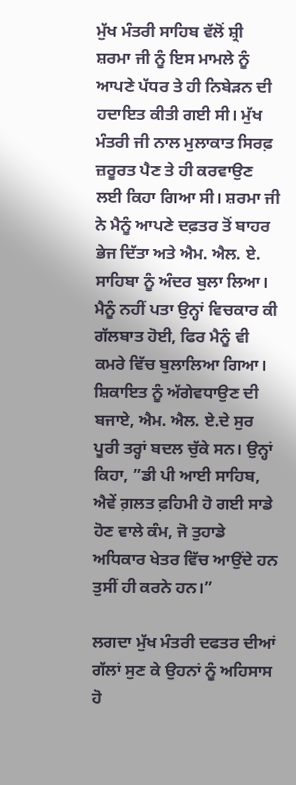ਮੁੱਖ ਮੰਤਰੀ ਸਾਹਿਬ ਵੱਲੋਂ ਸ਼੍ਰੀ ਸ਼ਰਮਾ ਜੀ ਨੂੰ ਇਸ ਮਾਮਲੇ ਨੂੰ ਆਪਣੇ ਪੱਧਰ ਤੇ ਹੀ ਨਿਬੇੜਨ ਦੀ ਹਦਾਇਤ ਕੀਤੀ ਗਈ ਸੀ। ਮੁੱਖ ਮੰਤਰੀ ਜੀ ਨਾਲ ਮੁਲਾਕਾਤ ਸਿਰਫ਼ ਜ਼ਰੂਰਤ ਪੈਣ ਤੇ ਹੀ ਕਰਵਾਉਣ ਲਈ ਕਿਹਾ ਗਿਆ ਸੀ। ਸ਼ਰਮਾ ਜੀ ਨੇ ਮੈਨੂੰ ਆਪਣੇ ਦਫ਼ਤਰ ਤੋਂ ਬਾਹਰ ਭੇਜ ਦਿੱਤਾ ਅਤੇ ਐਮ. ਐਲ. ਏ. ਸਾਹਿਬਾ ਨੂੰ ਅੰਦਰ ਬੁਲਾ ਲਿਆ। ਮੈਨੂੰ ਨਹੀਂ ਪਤਾ ਉਨ੍ਹਾਂ ਵਿਚਕਾਰ ਕੀ ਗੱਲਬਾਤ ਹੋਈ, ਫਿਰ ਮੈਨੂੰ ਵੀ ਕਮਰੇ ਵਿੱਚ ਬੁਲਾਲਿਆ ਗਿਆ। ਸ਼ਿਕਾਇਤ ਨੂੰ ਅੱਗੇਵਧਾਉਣ ਦੀ ਬਜਾਏ, ਐਮ. ਐਲ. ਏ.ਦੇ ਸੁਰ ਪੂਰੀ ਤਰ੍ਹਾਂ ਬਦਲ ਚੁੱਕੇ ਸਨ। ਉਨ੍ਹਾਂ ਕਿਹਾ, ”ਡੀ ਪੀ ਆਈ ਸਾਹਿਬ, ਐਵੇਂ ਗ਼ਲਤ ਫ਼ਹਿਮੀ ਹੋ ਗਈ ਸਾਡੇ ਹੋਣ ਵਾਲੇ ਕੰਮ, ਜੋ ਤੁਹਾਡੇ ਅਧਿਕਾਰ ਖੇਤਰ ਵਿੱਚ ਆਉਂਦੇ ਹਨ ਤੁਸੀਂ ਹੀ ਕਰਨੇ ਹਨ।”

ਲਗਦਾ ਮੁੱਖ ਮੰਤਰੀ ਦਫਤਰ ਦੀਆਂ ਗੱਲਾਂ ਸੁਣ ਕੇ ਉਹਨਾਂ ਨੂੰ ਅਹਿਸਾਸ ਹੋ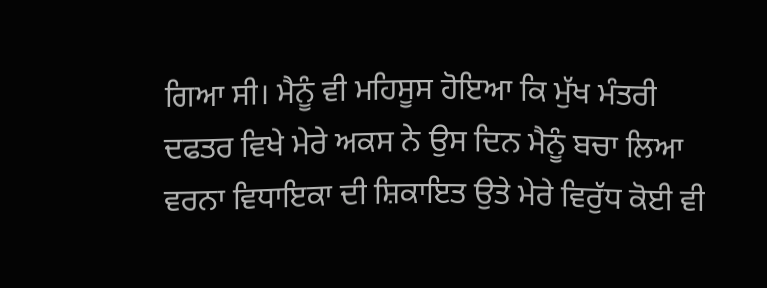ਗਿਆ ਸੀ। ਮੈਨੂੰ ਵੀ ਮਹਿਸੂਸ ਹੋਇਆ ਕਿ ਮੁੱਖ ਮੰਤਰੀ ਦਫਤਰ ਵਿਖੇ ਮੇਰੇ ਅਕਸ ਨੇ ਉਸ ਦਿਨ ਮੈਨੂੰ ਬਚਾ ਲਿਆ ਵਰਨਾ ਵਿਧਾਇਕਾ ਦੀ ਸ਼ਿਕਾਇਤ ਉਤੇ ਮੇਰੇ ਵਿਰੁੱਧ ਕੋਈ ਵੀ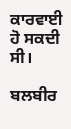ਕਾਰਵਾਈ ਹੋ ਸਕਦੀ ਸੀ।

ਬਲਬੀਰ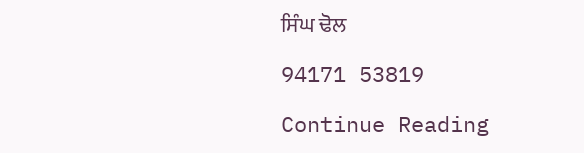ਸਿੰਘ ਢੋਲ

94171 53819

Continue Reading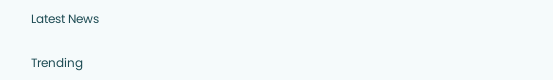Latest News

Trending